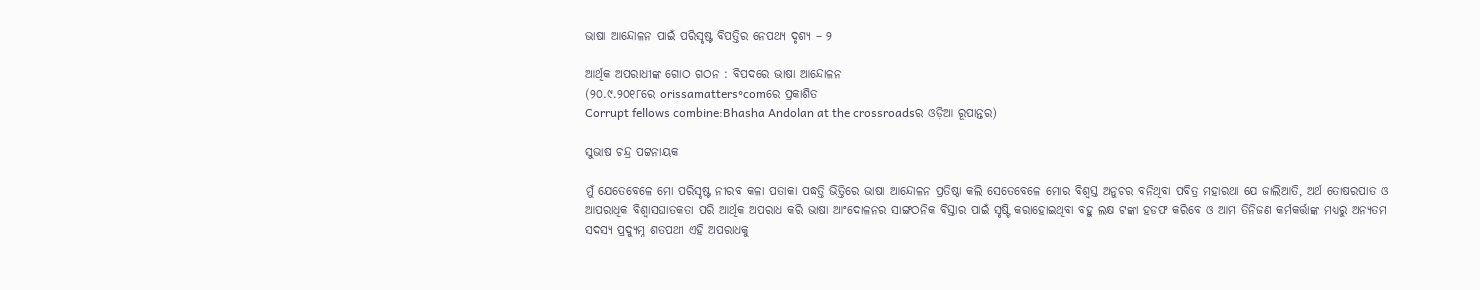ଭାଷା ଆନ୍ଦୋଳନ ପାଇଁ ପରିସୃଷ୍ଟ ବିପତ୍ତିର ନେପଥ୍ୟ ଦୃଶ୍ୟ – ୨

ଆର୍ଥିକ ଅପରାଧୀଙ୍କ ଗୋଠ ଗଠନ : ବିପଦରେ ଭାଷା ଆନ୍ଦୋଳନ
(୨୦.୯.୨୦୧୮ରେ orissamatters॰comରେ ପ୍ରକାଶିତ
Corrupt fellows combine:Bhasha Andolan at the crossroadsର ଓଡ଼ିଆ ରୂପାନ୍ତର)

ସୁଭାଷ ଚନ୍ଦ୍ର ପଟ୍ଟନାୟକ

ମୁଁ ଯେତେବେଳେ ମୋ ପରିସୃଷ୍ଟ ନୀରବ କଳା ପତାକା ପଦ୍ଧତ୍ତି ଭିତ୍ତିରେ ଭାଷା ଆନ୍ଦୋଳନ ପ୍ରତିଷ୍ଠା କଲି ସେତେବେଳେ ମୋର ବିଶ୍ଵସ୍ତ ଅନୁଚର ବନିଥିବା ପବିତ୍ର ମହାରଥା ଯେ ଜାଲିଆତି, ଅର୍ଥ ତୋଷରପାତ ଓ ଆପରାଧିକ ବିଶ୍ଵାସଘାତକତା ପରି ଆର୍ଥିକ ଅପରାଧ କରି ଭାଷା ଆଂଦୋଳନର ସାଙ୍ଗଠନିକ ବିସ୍ତାର ପାଇଁ ସୃଷ୍ଟି କରାହୋଇଥିବା ବହୁ ଲକ୍ଷ ଟଙ୍କା ହଡଫ କରିବେ ଓ ଆମ ତିନିଜଣ କର୍ମକର୍ତ୍ତାଙ୍କ ମଧ୍ୟରୁ ଅନ୍ୟତମ ସଦସ୍ୟ ପ୍ରଦ୍ୟୁମ୍ନ ଶତପଥୀ ଏହି ଅପରାଧକୁ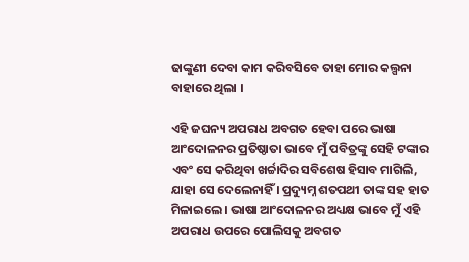ଢାଙ୍କୁଣୀ ଦେବା କାମ କରିବସିବେ ତାହା ମୋର କଲ୍ପନା ବାହାରେ ଥିଲା ।

ଏହି ଜଘନ୍ୟ ଅପରାଧ ଅବଗତ ହେବା ପରେ ଭାଷା ଆଂଦୋଳନର ପ୍ରତିଷ୍ଠାତା ଭାବେ ମୁଁ ପବିତ୍ରଙ୍କୁ ସେହି ଟଙ୍କାର ଏବଂ ସେ କରିଥିବା ଖର୍ଚ୍ଚାଦିର ସବିଶେଷ ହିସାବ ମାଗିଲି, ଯାହା ସେ ଦେଲେନାହିଁ । ପ୍ରଦ୍ୟୁମ୍ନ ଶତପଥୀ ତାଙ୍କ ସହ ହାତ ମିଳାଇଲେ । ଭାଷା ଆଂଦୋଳନର ଅଧ୍ୟକ୍ଷ ଭାବେ ମୁଁ ଏହି ଅପରାଧ ଉପରେ ପୋଲିସକୁ ଅବଗତ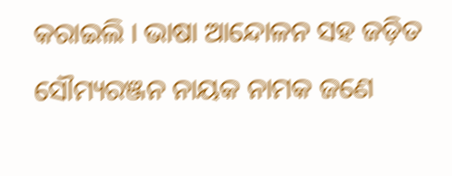କରାଇଲି । ଭାଷା ଆନ୍ଦୋଳନ ସହ ଜଡ଼ିତ ସୌମ୍ୟରଞ୍ଜନ ନାୟକ ନାମକ ଜଣେ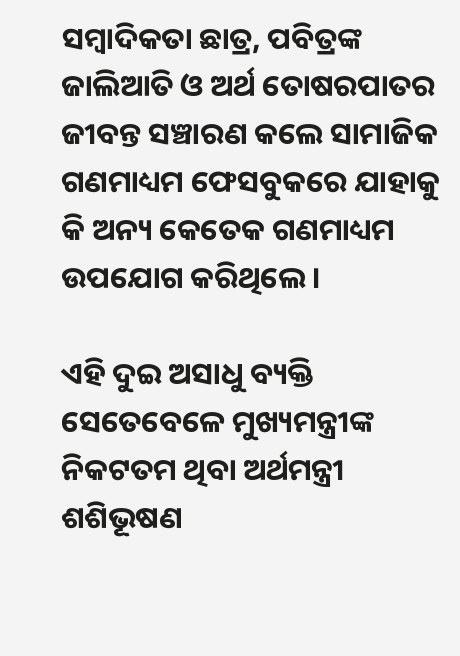ସମ୍ବାଦିକତା ଛାତ୍ର, ପବିତ୍ରଙ୍କ ଜାଲିଆତି ଓ ଅର୍ଥ ତୋଷରପାତର ଜୀବନ୍ତ ସଞ୍ଚାରଣ କଲେ ସାମାଜିକ ଗଣମାଧ୍ୟମ ଫେସବୁକରେ ଯାହାକୁ କି ଅନ୍ୟ କେତେକ ଗଣମାଧ୍ୟମ ଉପଯୋଗ କରିଥିଲେ ।

ଏହି ଦୁଇ ଅସାଧୁ ବ୍ୟକ୍ତି ସେତେବେଳେ ମୁଖ୍ୟମନ୍ତ୍ରୀଙ୍କ ନିକଟତମ ଥିବା ଅର୍ଥମନ୍ତ୍ରୀ ଶଶିଭୂଷଣ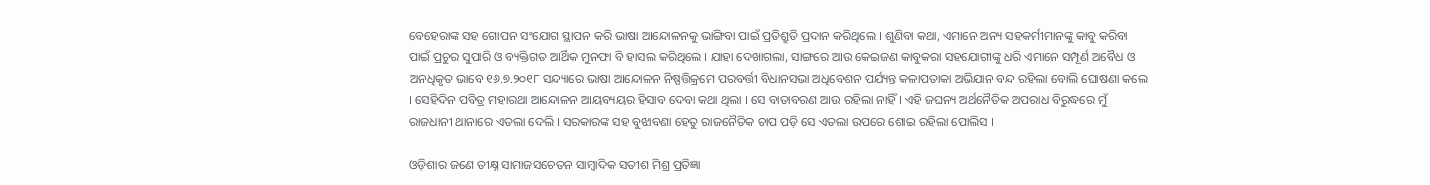ବେହେରାଙ୍କ ସହ ଗୋପନ ସଂଯୋଗ ସ୍ଥାପନ କରି ଭାଷା ଆନ୍ଦୋଳନକୁ ଭାଙ୍ଗିବା ପାଇଁ ପ୍ରତିଶ୍ରୁତି ପ୍ରଦାନ କରିଥିଲେ । ଶୁଣିବା କଥା, ଏମାନେ ଅନ୍ୟ ସହକର୍ମୀମାନଙ୍କୁ କାବୁ କରିବା ପାଇଁ ପ୍ରଚୁର ସୁପାରି ଓ ବ୍ୟକ୍ତିଗତ ଆର୍ଥିକ ମୁନଫା ବି ହାସଲ କରିଥିଲେ । ଯାହା ଦେଖାଗଲା, ସାଙ୍ଗରେ ଆଉ କେଇଜଣ କାବୁକରା ସହଯୋଗୀଙ୍କୁ ଧରି ଏମାନେ ସମ୍ପୂର୍ଣ ଅବୈଧ ଓ ଅନଧିକୃତ ଭାବେ ୧୬.୭.୨୦୧୮ ସନ୍ଦ୍ୟାରେ ଭାଷା ଆନ୍ଦୋଳନ ନିଷ୍ପତ୍ତିକ୍ରମେ ପରବର୍ତ୍ତୀ ବିଧାନସଭା ଅଧିବେଶନ ପର୍ଯ୍ୟନ୍ତ କଳାପତାକା ଅଭିଯାନ ବନ୍ଦ ରହିଲା ବୋଲି ଘୋଷଣା କଲେ । ସେହିଦିନ ପବିତ୍ର ମହାରଥା ଆନ୍ଦୋଳନ ଆୟବ୍ୟୟର ହିସାବ ଦେବା କଥା ଥିଲା । ସେ ବାତାବରଣ ଆଉ ରହିଲା ନାହିଁ । ଏହି ଜଘନ୍ୟ ଅର୍ଥନୈତିକ ଅପରାଧ ବିରୁଦ୍ଧରେ ମୁଁ ରାଜଧାନୀ ଥାନାରେ ଏତଲା ଦେଲି । ସରକାରଙ୍କ ସହ ବୁଝାବଣା ହେତୁ ରାଜନୈତିକ ଚାପ ପଡ଼ି ସେ ଏତଲା ଉପରେ ଶୋଇ ରହିଲା ପୋଲିସ ।

ଓଡ଼ିଶାର ଜଣେ ତୀକ୍ଷ୍ନ ସାମାଜସଚେତନ ସାମ୍ବାଦିକ ସତୀଶ ମିଶ୍ର ପ୍ରତିଜ୍ଞା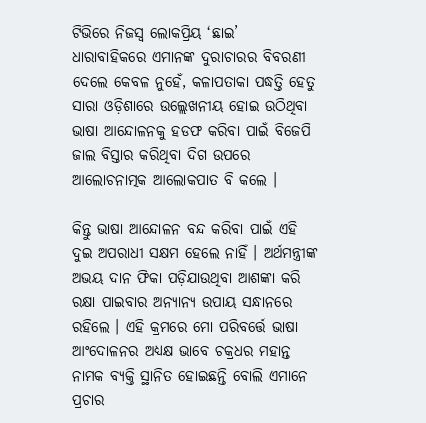ଟିଭିରେ ନିଜସ୍ଵ ଲୋକପ୍ରିୟ ‘ଛାଇ’ ଧାରାବାହିକରେ ଏମାନଙ୍କ ଦୁରାଚାରର ବିବରଣୀ ଦେଲେ କେବଳ ନୁହେଁ, କଳାପତାକା ପଦ୍ଧତ୍ତି ହେତୁ ସାରା ଓଡ଼ିଶାରେ ଉଲ୍ଲେଖନୀୟ ହୋଇ ଉଠିଥିବା ଭାଷା ଆନ୍ଦୋଳନକୁ ହଡଫ କରିବା ପାଇଁ ବିଜେପି ଜାଲ ବିସ୍ତାର କରିଥିବା ଦିଗ ଉପରେ ଆଲୋଚନାତ୍ମକ ଆଲୋକପାତ ବି କଲେ ।

କିନ୍ତୁ ଭାଷା ଆନ୍ଦୋଳନ ବନ୍ଦ କରିବା ପାଇଁ ଏହି ଦୁଇ ଅପରାଧୀ ସକ୍ଷମ ହେଲେ ନାହିଁ । ଅର୍ଥମନ୍ତ୍ରୀଙ୍କ ଅଭୟ ଦାନ ଫିକା ପଡ଼ିଯାଉଥିବା ଆଶଙ୍କା କରି ରକ୍ଷା ପାଇବାର ଅନ୍ୟାନ୍ୟ ଉପାୟ ସନ୍ଧାନରେ ରହିଲେ । ଏହି କ୍ରମରେ ମୋ ପରିବର୍ତ୍ତେ ଭାଷା ଆଂଦୋଳନର ଅଧ୍ୟକ୍ଷ ଭାବେ ଚକ୍ରଧର ମହାନ୍ତ ନାମକ ବ୍ୟକ୍ତି ସ୍ଥାନିତ ହୋଇଛନ୍ତି ବୋଲି ଏମାନେ ପ୍ରଚାର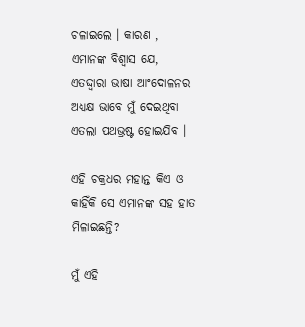ଚଳାଇଲେ । କାରଣ , ଏମାନଙ୍କ ବିଶ୍ଵାସ ଯେ, ଏତଦ୍ଦ୍ବାରା ଭାଷା ଆଂଦୋଳନର ଅଧ୍ୟକ୍ଷ ଭାବେ ମୁଁ ଦେଇଥିବା ଏତଲା ପଥଭ୍ରଷ୍ଟ ହୋଇଯିବ ।

ଏହି ଚକ୍ରଧର ମହାନ୍ତ କିଏ ଓ କାହିଁକି ସେ ଏମାନଙ୍କ ସହ ହାତ ମିଳାଇଛନ୍ତି?

ମୁଁ ଏହି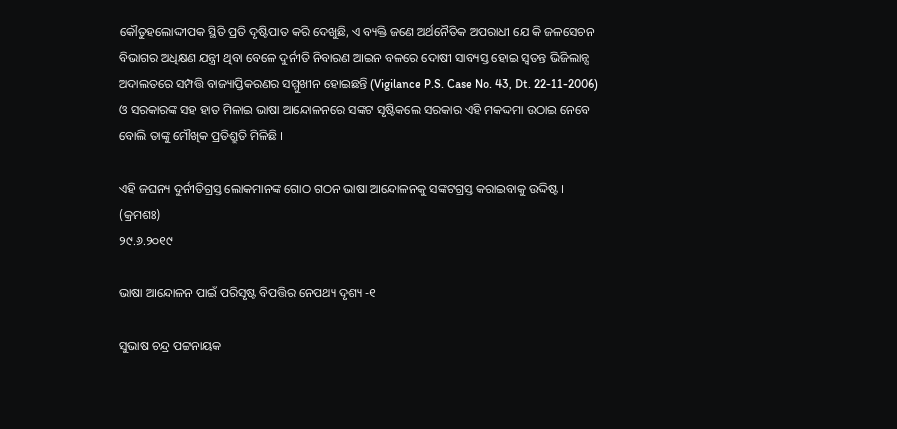କୌତୁହଲୋଦ୍ଦୀପକ ସ୍ଥିତି ପ୍ରତି ଦୃଷ୍ଟିପାତ କରି ଦେଖୁଛି, ଏ ବ୍ୟକ୍ତି ଜଣେ ଅର୍ଥନୈତିକ ଅପରାଧୀ ଯେ କି ଜଳସେଚନ ବିଭାଗର ଅଧିକ୍ଷଣ ଯନ୍ତ୍ରୀ ଥିବା ବେଳେ ଦୁର୍ନୀତି ନିବାରଣ ଆଇନ ବଳରେ ଦୋଷୀ ସାବ୍ୟସ୍ତ ହୋଇ ସ୍ବତନ୍ତ ଭିଜିଲାନ୍ସ ଅଦାଲତରେ ସମ୍ପତ୍ତି ବାଜ୍ୟାପ୍ତିକରଣର ସମ୍ମୁଖୀନ ହୋଇଛନ୍ତି (Vigilance P.S. Case No. 43, Dt. 22-11-2006) ଓ ସରକାରଙ୍କ ସହ ହାତ ମିଳାଇ ଭାଷା ଆନ୍ଦୋଳନରେ ସଙ୍କଟ ସୃଷ୍ଟିକଲେ ସରକାର ଏହି ମକଦ୍ଦମା ଉଠାଇ ନେବେ ବୋଲି ତାଙ୍କୁ ମୌଖିକ ପ୍ରତିଶ୍ରୁତି ମିଳିଛି ।

ଏହି ଜଘନ୍ୟ ଦୁର୍ନୀତିଗ୍ରସ୍ତ ଲୋକମାନଙ୍କ ଗୋଠ ଗଠନ ଭାଷା ଆନ୍ଦୋଳନକୁ ସଙ୍କଟଗ୍ରସ୍ତ କରାଇବାକୁ ଉଦ୍ଦିଷ୍ଟ । (କ୍ରମଶଃ)
୨୯.୬.୨୦୧୯

ଭାଷା ଆନ୍ଦୋଳନ ପାଇଁ ପରିସୃଷ୍ଟ ବିପତ୍ତିର ନେପଥ୍ୟ ଦୃଶ୍ୟ -୧

ସୁଭାଷ ଚନ୍ଦ୍ର ପଟ୍ଟନାୟକ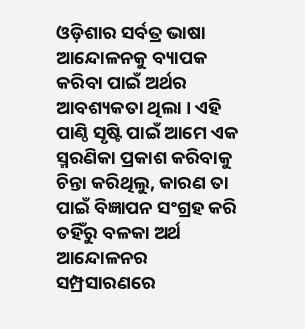ଓଡ଼ିଶାର ସର୍ବତ୍ର ଭାଷା ଆନ୍ଦୋଳନକୁ ବ୍ୟାପକ କରିବା ପାଇଁ ଅର୍ଥର ଆବଶ୍ୟକତା ଥିଲା । ଏହି ପାଣ୍ଠି ସୃଷ୍ଟି ପାଇଁ ଆମେ ଏକ ସ୍ମରଣିକା ପ୍ରକାଶ କରିବାକୁ ଚିନ୍ତା କରିଥିଲୁ, କାରଣ ତା ପାଇଁ ବିଜ୍ଞାପନ ସଂଗ୍ରହ କରି ତହିଁରୁ ବଳକା ଅର୍ଥ ଆନ୍ଦୋଳନର ସମ୍ପ୍ରସାରଣରେ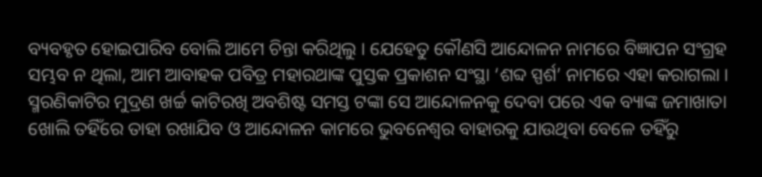ବ୍ୟବହୃତ ହୋଇପାରିବ ବୋଲି ଆମେ ଚିନ୍ତା କରିଥିଲୁ । ଯେହେତୁ କୌଣସି ଆନ୍ଦୋଳନ ନାମରେ ବିଜ୍ଞାପନ ସଂଗ୍ରହ ସମ୍ଭବ ନ ଥିଲା, ଆମ ଆବାହକ ପବିତ୍ର ମହାରଥାଙ୍କ ପୁସ୍ତକ ପ୍ରକାଶନ ସଂସ୍ଥା ‘ଶବ୍ଦ ସ୍ପର୍ଶ’ ନାମରେ ଏହା କରାଗଲା । ସ୍ମରଣିକାଟିର ମୁଦ୍ରଣ ଖର୍ଚ୍ଚ କାଟିରଖି ଅବଶିଷ୍ଟ ସମସ୍ତ ଟଙ୍କା ସେ ଆନ୍ଦୋଳନକୁ ଦେବା ପରେ ଏକ ବ୍ୟାଙ୍କ ଜମାଖାତା ଖୋଲି ତହିଁରେ ତାହା ରଖାଯିବ ଓ ଆନ୍ଦୋଳନ କାମରେ ଭୁବନେଶ୍ଵର ବାହାରକୁ ଯାଉଥିବା ବେଳେ ତହିଁରୁ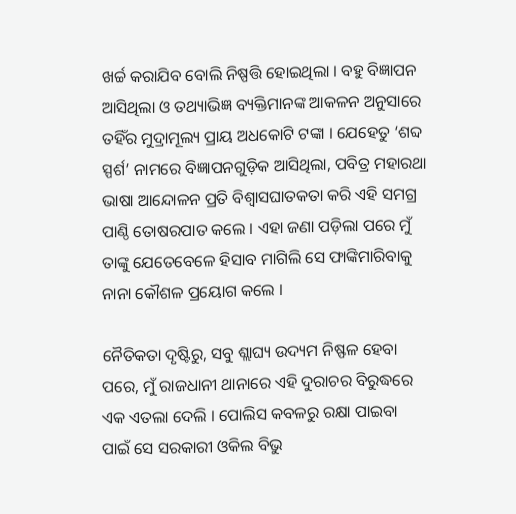ଖର୍ଚ୍ଚ କରାଯିବ ବୋଲି ନିଷ୍ପତ୍ତି ହୋଇଥିଲା । ବହୁ ବିଜ୍ଞାପନ ଆସିଥିଲା ଓ ତଥ୍ୟାଭିଜ୍ଞ ବ୍ୟକ୍ତିମାନଙ୍କ ଆକଳନ ଅନୁସାରେ ତହିଁର ମୁଦ୍ରାମୂଲ୍ୟ ପ୍ରାୟ ଅଧକୋଟି ଟଙ୍କା । ଯେହେତୁ ‘ଶବ୍ଦ ସ୍ପର୍ଶ’ ନାମରେ ବିଜ୍ଞାପନଗୁଡ଼ିକ ଆସିଥିଲା, ପବିତ୍ର ମହାରଥା ଭାଷା ଆନ୍ଦୋଳନ ପ୍ରତି ବିଶ୍ବାସଘାତକତା କରି ଏହି ସମଗ୍ର ପାଣ୍ଠି ତୋଷରପାତ କଲେ । ଏହା ଜଣା ପଡ଼ିଲା ପରେ ମୁଁ ତାଙ୍କୁ ଯେତେବେଳେ ହିସାବ ମାଗିଲି ସେ ଫାଙ୍କିମାରିବାକୁ ନାନା କୌଶଳ ପ୍ରୟୋଗ କଲେ ।

ନୈତିକତା ଦୃଷ୍ଟିରୁ, ସବୁ ଶ୍ଲାଘ୍ୟ ଉଦ୍ୟମ ନିଷ୍ଫଳ ହେବା ପରେ, ମୁଁ ରାଜଧାନୀ ଥାନାରେ ଏହି ଦୁରାଚର ବିରୁଦ୍ଧରେ ଏକ ଏତଲା ଦେଲି । ପୋଲିସ କବଳରୁ ରକ୍ଷା ପାଇବା ପାଇଁ ସେ ସରକାରୀ ଓକିଲ ବିଭୁ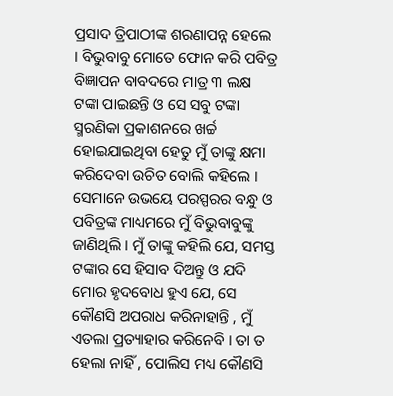ପ୍ରସାଦ ତ୍ରିପାଠୀଙ୍କ ଶରଣାପନ୍ନ ହେଲେ । ବିଭୁବାବୁ ମୋତେ ଫୋନ କରି ପବିତ୍ର ବିଜ୍ଞାପନ ବାବଦରେ ମାତ୍ର ୩ ଲକ୍ଷ ଟଙ୍କା ପାଇଛନ୍ତି ଓ ସେ ସବୁ ଟଙ୍କା ସ୍ମରଣିକା ପ୍ରକାଶନରେ ଖର୍ଚ୍ଚ ହୋଇଯାଇଥିବା ହେତୁ ମୁଁ ତାଙ୍କୁ କ୍ଷମା କରିଦେବା ଉଚିତ ବୋଲି କହିଲେ । ସେମାନେ ଉଭୟେ ପରସ୍ପରର ବନ୍ଧୁ ଓ ପବିତ୍ରଙ୍କ ମାଧ୍ୟମରେ ମୁଁ ବିଭୁବାବୁଙ୍କୁ ଜାଣିଥିଲି । ମୁଁ ତାଙ୍କୁ କହିଲି ଯେ, ସମସ୍ତ ଟଙ୍କାର ସେ ହିସାବ ଦିଅନ୍ତୁ ଓ ଯଦି ମୋର ହୃଦବୋଧ ହୁଏ ଯେ, ସେ କୌଣସି ଅପରାଧ କରିନାହାନ୍ତି , ମୁଁ ଏତଲା ପ୍ରତ୍ୟାହାର କରିନେବି । ତା ତ ହେଲା ନାହିଁ , ପୋଲିସ ମଧ୍ୟ କୌଣସି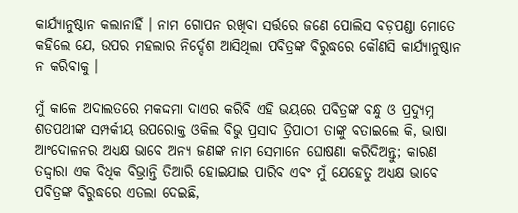କାର୍ଯ୍ୟାନୁଷ୍ଠାନ କଲାନାହିଁ । ନାମ ଗୋପନ ରଖିବା ସର୍ତ୍ତରେ ଜଣେ ପୋଲିସ ବଡ଼ପଣ୍ଡା ମୋତେ କହିଲେ ଯେ, ଉପର ମହଲାର ନିର୍ଦ୍ଦେଶ ଆସିଥିଲା ପବିତ୍ରଙ୍କ ବିରୁଦ୍ଧରେ କୌଣସି କାର୍ଯ୍ୟାନୁଷ୍ଠାନ ନ କରିବାକୁ ।

ମୁଁ କାଳେ ଅଦାଲତରେ ମକଦ୍ଦମା ଦାଏର କରିବି ଏହି ଭୟରେ ପବିତ୍ରଙ୍କ ବନ୍ଧୁ ଓ ପ୍ରଦ୍ୟୁମ୍ନ ଶତପଥୀଙ୍କ ସମ୍ପର୍କୀୟ ଉପରୋକ୍ତ ଓକିଲ ବିଭୁ ପ୍ରସାଦ ତ୍ରିପାଠୀ ତାଙ୍କୁ ବତାଇଲେ କି, ଭାଷା ଆଂଦୋଳନର ଅଧ୍ୟକ୍ଷ ଭାବେ ଅନ୍ୟ ଜଣଙ୍କ ନାମ ସେମାନେ ଘୋଷଣା କରିଦିଅନ୍ତୁ; କାରଣ ତଦ୍ଦ୍ଵାରା ଏକ ବିଧିକ ବିଭ୍ରାନ୍ତି ତିଆରି ହୋଇଯାଇ ପାରିବ ଏବଂ ମୁଁ ଯେହେତୁ ଅଧ୍ୟକ୍ଷ ଭାବେ ପବିତ୍ରଙ୍କ ବିରୁଦ୍ଧରେ ଏତଲା ଦେଇଛି,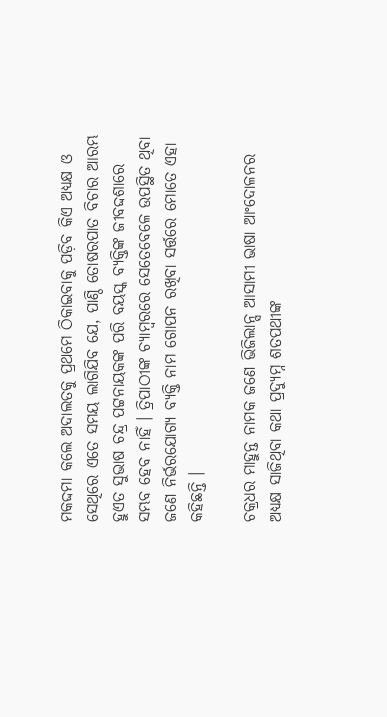ମକଦ୍ଦମା କଲେ ଅଦାଲତକୁ ପ୍ରଥମେ ଠିକାଇବାକୁ ପଡ଼ିବ କିଏ ଅଧ୍ୟକ୍ଷ ଓ ସେଥିରେ ଏତେ ସମୟ ଲାଗିଯିବ ଯେ, ପାଣ୍ଠି ତୋଷରପାତ ବିଚାର ଆରମ୍ଭ ହୁଏତ ସୁଭାଷ ଚନ୍ଦ୍ର ପଟ୍ଟନାୟକଙ୍କ ପରି ବୟସ୍କ ବ୍ୟକ୍ତିଙ୍କ ଜୀବଦ୍ଦଶାରେ ସମ୍ଭବ ହେବ ନାହିଁ । ତ୍ରିପାଠୀଙ୍କ ଚ୍ୟାମ୍ବରରେ ସେତେବେଳେ ଉପସ୍ଥିତ ଥିବା ଜଣେ ନିର୍ଭରଯୋଗ୍ୟ ବ୍ୟକ୍ତି ନାମ ଗୋପନ ରଖିବା ସର୍ତ୍ତରେ ମୋତେ ଏହା କହିଛନ୍ତି ।

ଚକ୍ରଧର ମାହୁନ୍ତ ନାମକ ଜଣେ ଭିଜିଲାନ୍ସ ଆସାମୀ ଭାଷା ଆଂଦୋଳନର ଅଧ୍ୟକ୍ଷ ସାଜିଥିବା କଥା ପ୍ରଦ୍ଯୁମ୍ନ ଶତପଥୀଙ୍କ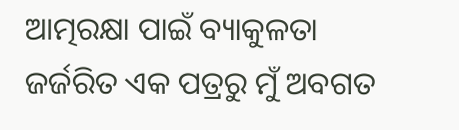ଆତ୍ମରକ୍ଷା ପାଇଁ ବ୍ୟାକୁଳତା ଜର୍ଜରିତ ଏକ ପତ୍ରରୁ ମୁଁ ଅବଗତ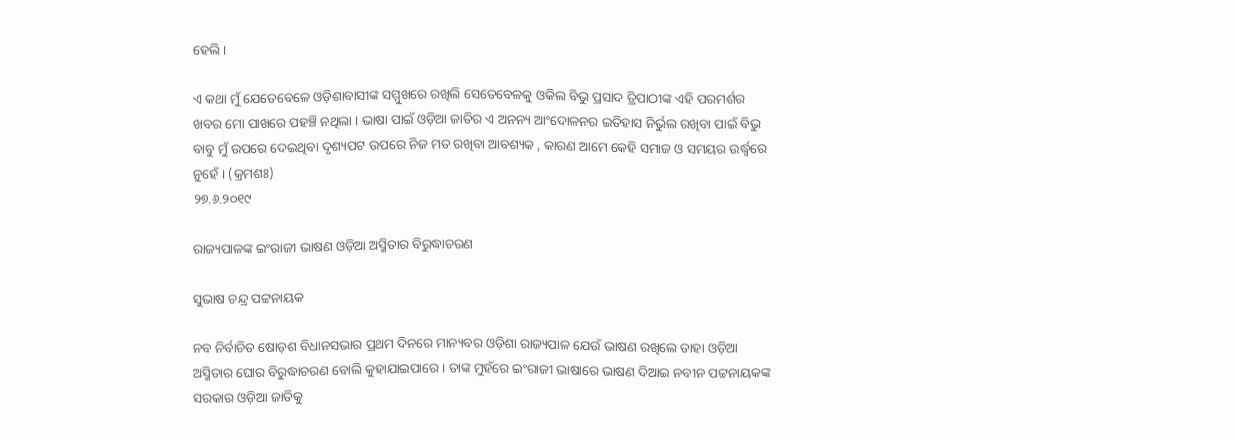ହେଲି ।

ଏ କଥା ମୁଁ ଯେତେବେଳେ ଓଡ଼ିଶାବାସୀଙ୍କ ସମ୍ମୁଖରେ ରଖିଲି ସେତେବେଳକୁ ଓକିଲ ବିଭୁ ପ୍ରସାଦ ତ୍ରିପାଠୀଙ୍କ ଏହି ପରମର୍ଶର ଖବର ମୋ ପାଖରେ ପହଞ୍ଚି ନଥିଲା । ଭାଷା ପାଇଁ ଓଡ଼ିଆ ଜାତିର ଏ ଅନନ୍ୟ ଆଂଦୋଳନର ଇତିହାସ ନିର୍ଭୁଲ ରଖିବା ପାଇଁ ବିଭୁ ବାବୁ ମୁଁ ଉପରେ ଦେଇଥିବା ଦୃଶ୍ୟପଟ ଉପରେ ନିଜ ମତ ରଖିବା ଆବଶ୍ୟକ , କାରଣ ଆମେ କେହି ସମାଜ ଓ ସମୟର ଉର୍ଦ୍ଧ୍ଵରେ ନୁହେଁ । (କ୍ରମଶଃ)
୨୭.୬.୨୦୧୯

ରାଜ୍ୟପାଳଙ୍କ ଇଂରାଜୀ ଭାଷଣ ଓଡ଼ିଆ ଅସ୍ମିତାର ବିରୁଦ୍ଧାଚରଣ

ସୁଭାଷ ଚନ୍ଦ୍ର ପଟ୍ଟନାୟକ

ନବ ନିର୍ବାଚିତ ଷୋଡ଼ଶ ବିଧାନସଭାର ପ୍ରଥମ ଦିନରେ ମାନ୍ୟବର ଓଡ଼ିଶା ରାଜ୍ୟପାଳ ଯେଉଁ ଭାଷଣ ରଖିଲେ ତାହା ଓଡ଼ିଆ ଅସ୍ମିତାର ଘୋର ବିରୁଦ୍ଧାଚରଣ ବୋଲି କୁହାଯାଇପାରେ । ତାଙ୍କ ମୁହଁରେ ଇଂରାଜୀ ଭାଷାରେ ଭାଷଣ ଦିଆଇ ନବୀନ ପଟ୍ଟନାୟକଙ୍କ ସରକାର ଓଡ଼ିଆ ଜାତିକୁ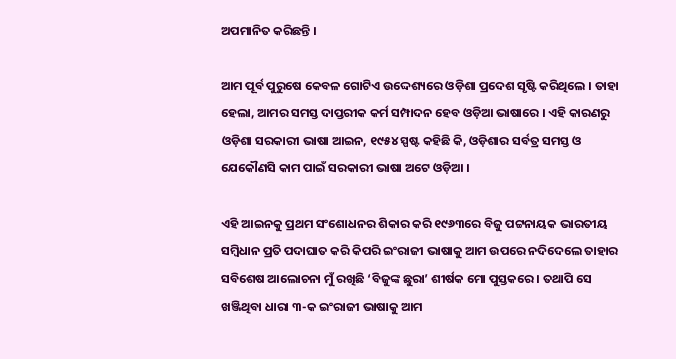ଅପମାନିତ କରିଛନ୍ତି ।

ଆମ ପୂର୍ବ ପୁରୁଷେ କେବଳ ଗୋଟିଏ ଉଦ୍ଦେଶ୍ୟରେ ଓଡ଼ିଶା ପ୍ରଦେଶ ସୃଷ୍ଟି କରିଥିଲେ । ତାହା ହେଲା, ଆମର ସମସ୍ତ ଦାପ୍ତରୀକ କର୍ମ ସମ୍ପାଦନ ହେବ ଓଡ଼ିଆ ଭାଷାରେ । ଏହି କାରଣରୁ ଓଡ଼ିଶା ସରକାରୀ ଭାଷା ଆଇନ, ୧୯୫୪ ସ୍ପଷ୍ଟ କହିଛି କି, ଓଡ଼ିଶାର ସର୍ବତ୍ର ସମସ୍ତ ଓ ଯେକୌଣସି କାମ ପାଇଁ ସରକାରୀ ଭାଷା ଅଟେ ଓଡ଼ିଆ ।

ଏହି ଆଇନକୁ ପ୍ରଥମ ସଂଶୋଧନର ଶିକାର କରି ୧୯୬୩ରେ ବିଜୁ ପଟ୍ଟନାୟକ ଭାରତୀୟ ସମ୍ବିଧାନ ପ୍ରତି ପଦାଘାତ କରି କିପରି ଇଂରାଜୀ ଭାଷାକୁ ଆମ ଉପରେ ନଦିଦେଲେ ତାହାର ସବିଶେଷ ଆଲୋଚନା ମୁଁ ରଖିଛି ‘ବିଜୁଙ୍କ ଛୁରା’ ଶୀର୍ଷକ ମୋ ପୁସ୍ତକରେ । ତଥାପି ସେ ଖଞ୍ଜିଥିବା ଧାରା ୩-କ ଇଂରାଜୀ ଭାଷାକୁ ଆମ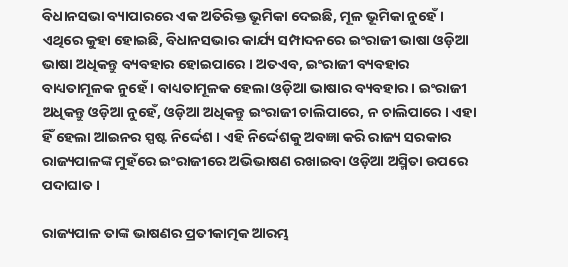ବିଧାନସଭା ବ୍ୟାପାରରେ ଏକ ଅତିରିକ୍ତ ଭୂମିକା ଦେଇଛି, ମୂଳ ଭୂମିକା ନୁହେଁ । ଏଥିରେ କୁହା ହୋଇଛି, ବିଧାନସଭାର କାର୍ଯ୍ୟ ସମ୍ପାଦନରେ ଇଂରାଜୀ ଭାଷା ଓଡ଼ିଆ ଭାଷା ଅଧିକନ୍ତୁ ବ୍ୟବହାର ହୋଇପାରେ । ଅତଏବ, ଇଂରାଜୀ ବ୍ୟବହାର ବାଧ୍ୟତାମୂଳକ ନୁହେଁ । ବାଧ୍ୟତାମୂଳକ ହେଲା ଓଡ଼ିଆ ଭାଷାର ବ୍ୟବହାର । ଇଂରାଜୀ ଅଧିକନ୍ତୁ ଓଡ଼ିଆ ନୁହେଁ, ଓଡ଼ିଆ ଅଧିକନ୍ତୁ ଇଂରାଜୀ ଚାଲିପାରେ, ନ ଚାଲିପାରେ । ଏହା ହିଁ ହେଲା ଆଇନର ସ୍ପଷ୍ଟ ନିର୍ଦ୍ଦେଶ । ଏହି ନିର୍ଦ୍ଦେଶକୁ ଅବଜ୍ଞା କରି ରାଜ୍ୟ ସରକାର ରାଜ୍ୟପାଳଙ୍କ ମୁହଁରେ ଇଂରାଜୀରେ ଅଭିଭାଷଣ ରଖାଇବା ଓଡ଼ିଆ ଅସ୍ମିତା ଉପରେ ପଦାଘାତ ।

ରାଜ୍ୟପାଳ ତାଙ୍କ ଭାଷଣର ପ୍ରତୀକାତ୍ମକ ଆରମ୍ଭ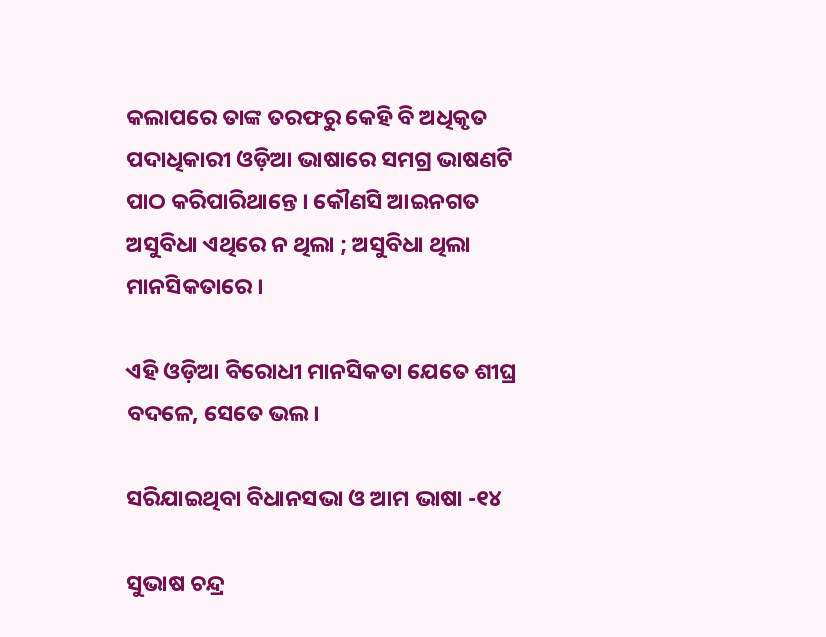କଲାପରେ ତାଙ୍କ ତରଫରୁ କେହି ବି ଅଧିକୃତ ପଦାଧିକାରୀ ଓଡ଼ିଆ ଭାଷାରେ ସମଗ୍ର ଭାଷଣଟି ପାଠ କରିପାରିଥାନ୍ତେ । କୌଣସି ଆଇନଗତ ଅସୁବିଧା ଏଥିରେ ନ ଥିଲା ; ଅସୁବିଧା ଥିଲା ମାନସିକତାରେ ।

ଏହି ଓଡ଼ିଆ ବିରୋଧୀ ମାନସିକତା ଯେତେ ଶୀଘ୍ର ବଦଳେ, ସେତେ ଭଲ ।

ସରିଯାଇଥିବା ବିଧାନସଭା ଓ ଆମ ଭାଷା -୧୪

ସୁଭାଷ ଚନ୍ଦ୍ର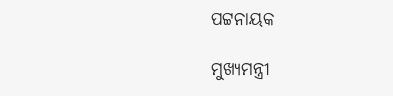ପଟ୍ଟନାୟକ

ମୁଖ୍ୟମନ୍ତ୍ରୀ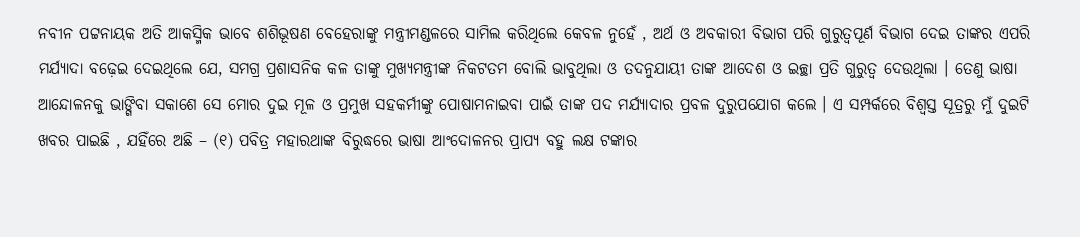ନବୀନ ପଟ୍ଟନାୟକ ଅତି ଆକସ୍ମିକ ଭାବେ ଶଶିଭୂଷଣ ବେହେରାଙ୍କୁ ମନ୍ତ୍ରୀମଣ୍ଡଳରେ ସାମିଲ କରିଥିଲେ କେବଳ ନୁହେଁ , ଅର୍ଥ ଓ ଅବକାରୀ ବିଭାଗ ପରି ଗୁରୁତ୍ବପୂର୍ଣ ବିଭାଗ ଦେଇ ତାଙ୍କର ଏପରି ମର୍ଯ୍ୟାଦା ବଢ଼େଇ ଦେଇଥିଲେ ଯେ, ସମଗ୍ର ପ୍ରଶାସନିକ କଳ ତାଙ୍କୁ ମୁଖ୍ୟମନ୍ତ୍ରୀଙ୍କ ନିକଟତମ ବୋଲି ଭାବୁଥିଲା ଓ ତଦନୁଯାୟୀ ତାଙ୍କ ଆଦେଶ ଓ ଇଚ୍ଛା ପ୍ରତି ଗୁରୁତ୍ଵ ଦେଉଥିଲା । ତେଣୁ ଭାଷା ଆନ୍ଦୋଳନକୁ ଭାଙ୍ଗିବା ସକାଶେ ସେ ମୋର ଦୁଇ ମୂଳ ଓ ପ୍ରମୁଖ ସହକର୍ମୀଙ୍କୁ ପୋଷାମନାଇବା ପାଇଁ ତାଙ୍କ ପଦ ମର୍ଯ୍ୟାଦାର ପ୍ରବଳ ଦୁରୁପଯୋଗ କଲେ । ଏ ସମ୍ପର୍କରେ ବିଶ୍ଵସ୍ତ ସୂତ୍ରରୁ ମୁଁ ଦୁଇଟି ଖବର ପାଇଛି , ଯହିଁରେ ଅଛି – (୧) ପବିତ୍ର ମହାରଥାଙ୍କ ବିରୁଦ୍ଧରେ ଭାଷା ଆଂଦୋଳନର ପ୍ରାପ୍ୟ ବହୁ ଲକ୍ଷ ଟଙ୍କାର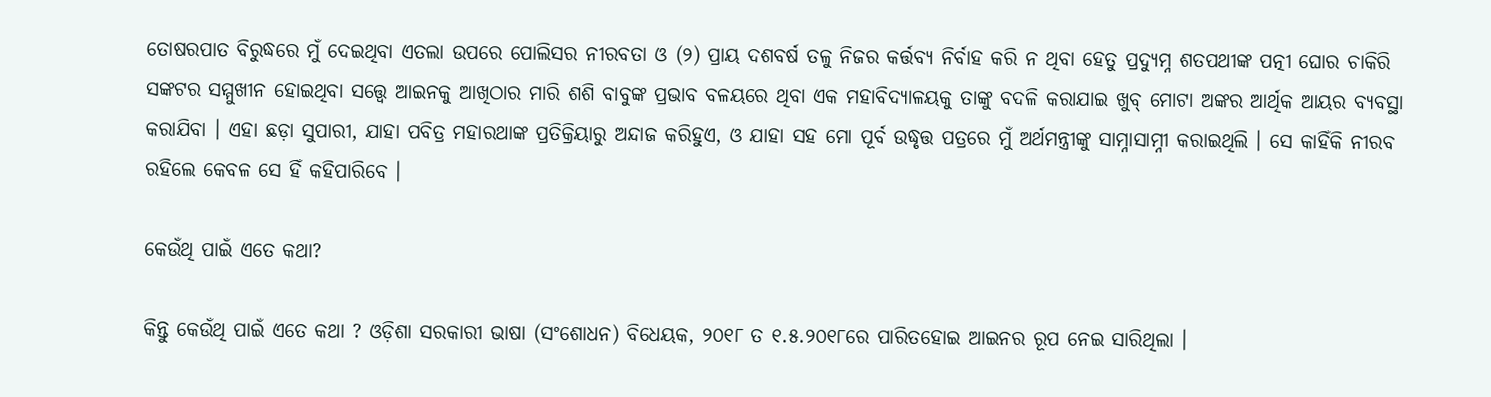ତୋଷରପାତ ବିରୁଦ୍ଧରେ ମୁଁ ଦେଇଥିବା ଏତଲା ଉପରେ ପୋଲିସର ନୀରବତା ଓ (୨) ପ୍ରାୟ ଦଶବର୍ଷ ତଳୁ ନିଜର କର୍ତ୍ତବ୍ୟ ନିର୍ବାହ କରି ନ ଥିବା ହେତୁ ପ୍ରଦ୍ୟୁମ୍ନ ଶତପଥୀଙ୍କ ପତ୍ନୀ ଘୋର ଚାକିରି ସଙ୍କଟର ସମ୍ମୁଖୀନ ହୋଇଥିବା ସତ୍ତ୍ୱେ ଆଇନକୁ ଆଖିଠାର ମାରି ଶଶି ବାବୁଙ୍କ ପ୍ରଭାବ ବଳୟରେ ଥିବା ଏକ ମହାବିଦ୍ୟାଳୟକୁ ତାଙ୍କୁ ବଦଳି କରାଯାଇ ଖୁବ୍ ମୋଟା ଅଙ୍କର ଆର୍ଥିକ ଆୟର ବ୍ୟବସ୍ଥା କରାଯିବା । ଏହା ଛଡ଼ା ସୁପାରୀ, ଯାହା ପବିତ୍ର ମହାରଥାଙ୍କ ପ୍ରତିକ୍ରିୟାରୁ ଅନ୍ଦାଜ କରିହୁଏ, ଓ ଯାହା ସହ ମୋ ପୂର୍ବ ଉଦ୍ଧୃତ୍ତ ପତ୍ରରେ ମୁଁ ଅର୍ଥମନ୍ତ୍ରୀଙ୍କୁ ସାମ୍ନାସାମ୍ନୀ କରାଇଥିଲି । ସେ କାହିଁକି ନୀରବ ରହିଲେ କେବଳ ସେ ହିଁ କହିପାରିବେ ।

କେଉଁଥି ପାଇଁ ଏତେ କଥା?

କିନ୍ତୁ କେଉଁଥି ପାଇଁ ଏତେ କଥା ? ଓଡ଼ିଶା ସରକାରୀ ଭାଷା (ସଂଶୋଧନ) ବିଧେୟକ, ୨୦୧୮ ତ ୧.୫.୨୦୧୮ରେ ପାରିତହୋଇ ଆଇନର ରୂପ ନେଇ ସାରିଥିଲା ।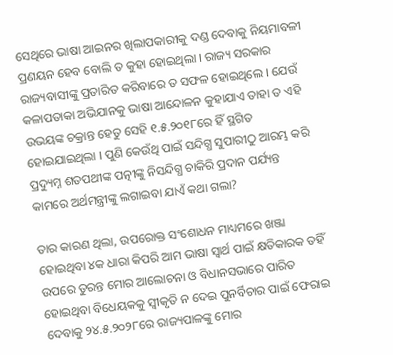ସେଥିରେ ଭାଷା ଆଇନର ଖିଲାପକାରୀକୁ ଦଣ୍ଡ ଦେବାକୁ ନିୟମାବଳୀ ପ୍ରଣୟନ ହେବ ବୋଲି ତ କୁହା ହୋଇଥିଲା । ରାଜ୍ୟ ସରକାର ରାଜ୍ୟବାସୀଙ୍କୁ ପ୍ରତାରିତ କରିବାରେ ତ ସଫଳ ହୋଇଥିଲେ । ଯେଉଁ କଳାପତାକା ଅଭିଯାନକୁ ଭାଷା ଆନ୍ଦୋଳନ କୁହାଯାଏ ତାହା ତ ଏହି ଉଭୟଙ୍କ ଚକ୍ରାନ୍ତ ହେତୁ ସେହି ୧.୫.୨୦୧୮ରେ ହିଁ ସ୍ଥଗିତ ହୋଇଯାଇଥିଲା । ପୁଣି କେଉଁଥି ପାଇଁ ସନ୍ଦିଗ୍ଧ ସୁପାରୀଠୁ ଆରମ୍ଭ କରି ପ୍ରଦ୍ୟୁମ୍ନ ଶତପଥୀଙ୍କ ପତ୍ନୀଙ୍କୁ ନିସନ୍ଦିଗ୍ଧ ଚାକିରି ପ୍ରଦାନ ପର୍ଯ୍ୟନ୍ତ କାମରେ ଅର୍ଥମନ୍ତ୍ରୀଙ୍କୁ ଲଗାଇବା ଯାଏଁ କଥା ଗଲା?

ତାର କାରଣ ଥିଲା, ଉପରୋକ୍ତ ସଂଶୋଧନ ମାଧ୍ୟମରେ ଖଞ୍ଜା ହୋଇଥିବା ୪କ ଧାରା କିପରି ଆମ ଭାଷା ସ୍ଵାର୍ଥ ପାଇଁ କ୍ଷତିକାରକ ତହିଁ ଉପରେ ତୁରନ୍ତ ମୋର ଆଲୋଚନା ଓ ବିଧାନସଭାରେ ପାରିତ ହୋଇଥିବା ବିଧେୟକକୁ ସ୍ଵୀକୃତି ନ ଦେଇ ପୁନର୍ବିଚାର ପାଇଁ ଫେରାଇ ଦେବାକୁ ୨୪.୫.୨୦୨୮ରେ ରାଜ୍ୟପାଳଙ୍କୁ ମୋର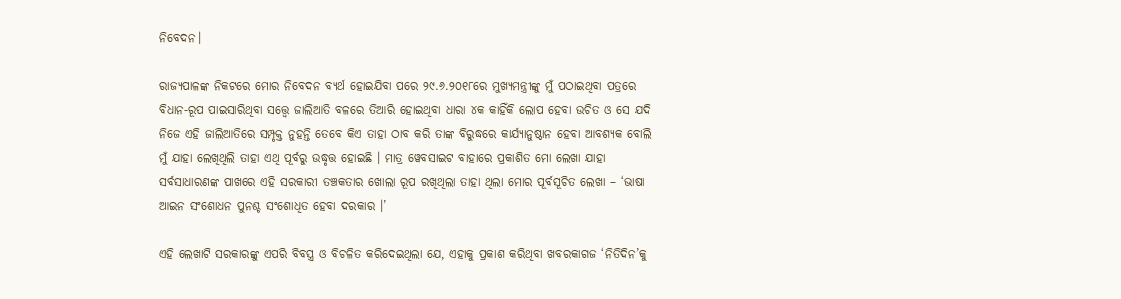ନିବେଦନ।

ରାଜ୍ୟପାଳଙ୍କ ନିକଟରେ ମୋର ନିବେଦନ ବ୍ୟର୍ଥ ହୋଇଯିବା ପରେ ୨୯.୬.୨୦୧୮ରେ ମୁଖ୍ୟମନ୍ତ୍ରୀଙ୍କୁ ମୁଁ ପଠାଇଥିବା ପତ୍ରରେ ବିଧାନ-ରୂପ ପାଇସାରିଥିବା ସତ୍ତ୍ଵେ ଜାଲିଆତି ବଳରେ ତିଆରି ହୋଇଥିବା ଧାରା ୪କ କାହିଁକି ଲୋପ ହେବା ଉଚିତ ଓ ସେ ଯଦି ନିଜେ ଏହି ଜାଲିଆତିରେ ସମ୍ପୃକ୍ତ ନୁହନ୍ତି ତେବେ କିଏ ତାହା ଠାବ କରି ତାଙ୍କ ବିରୁଦ୍ଧରେ କାର୍ଯ୍ୟାନୁଷ୍ଠାନ ହେବା ଆବଶ୍ୟକ ବୋଲି ମୁଁ ଯାହା ଲେଖିଥିଲି ତାହା ଏଥି ପୂର୍ବରୁ ଉଦ୍ଧୃତ୍ତ ହୋଇଛି । ମାତ୍ର ୱେବସାଇଟ ବାହାରେ ପ୍ରକାଶିତ ମୋ ଲେଖା ଯାହା ସର୍ବସାଧାରଣଙ୍କ ପାଖରେ ଏହି ସରକାରୀ ତଞ୍ଚକତାର ଖୋଲା ରୂପ ରଖିଥିଲା ତାହା ଥିଲା ମୋର ପୂର୍ବସୂଚିତ ଲେଖା – ‘ଭାଷା ଆଇନ ସଂଶୋଧନ ପୁନଶ୍ଚ ସଂଶୋଧିତ ହେବା ଦରକାର ।’

ଏହି ଲେଖାଟି ସରକାରଙ୍କୁ ଏପରି ବିବସ୍ତ୍ର ଓ ବିଚଳିତ କରିଦେଇଥିଲା ଯେ, ଏହାକୁ ପ୍ରକାଶ କରିଥିବା ଖବରକାଗଜ ‘ନିତିଦିନ’କୁ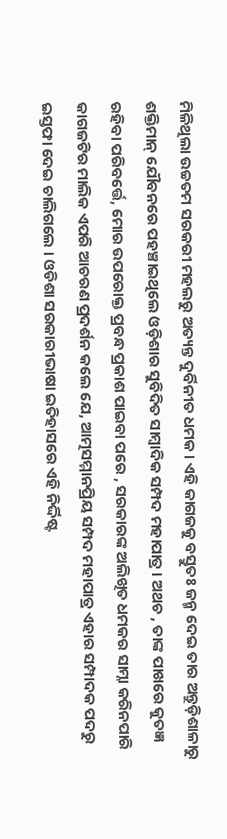ମିଳିଥିଲା ଉଚ୍ଚତମ ସରକରୀ ମହଲରୁ ଅତ୍ୟନ୍ତ ଦୁର୍ବିନୀତ ଧମକ । ଏହି କାଗଜକୁ ବସ୍ତୁତଃ ଜନ୍ମ ଦେଇ ତାର ଅନ୍ତୁଡ଼ିଶାଳାରୁ ଶକ୍ତିମାନ୍ ଯୌବନରେ ପହଞ୍ଚାଇଥିଲେ ଓଡ଼ିଶାର ସୁବିଦିତ ସାମ୍ବାଦିକ ସମ୍ପଦ ମହାପାତ୍ର । ଅଥଚ , ତାଙ୍କ ପାଖରେ କୁତଜ୍ଞ ରହିବା ପରିବର୍ତ୍ତେ, ମୋର ଉପରୋକ୍ତ ପ୍ରବନ୍ଧ ପ୍ରକାଶ ପାଇବା ପରେ , ସରକାରଙ୍କ ଅଲିଖିତ ଧମକର ସାମ୍ନା କରିନପାରି କାଗଜଟିର ମାଲିକ ଏପରି ଆଚରଣ ପ୍ରଦର୍ଶନ କଲେ ଯେ, ଆତ୍ମସମ୍ମାନପ୍ରିୟ ସମ୍ପଦ ମହାପାତ୍ର ଏହାର ସମ୍ପାଦକ ପଦରୁ ଇସ୍ତଫା ଦେଇ ଚାଲିଗଲେ । ଓଡିଶା ସରକାରୀଭାଷା ଇତିହାସରେ ଏହି ନିର୍ଦ୍ଦିଷ୍ଟ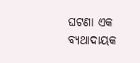ଘଟଣା ଏକ ବ୍ୟଥାଦାୟକ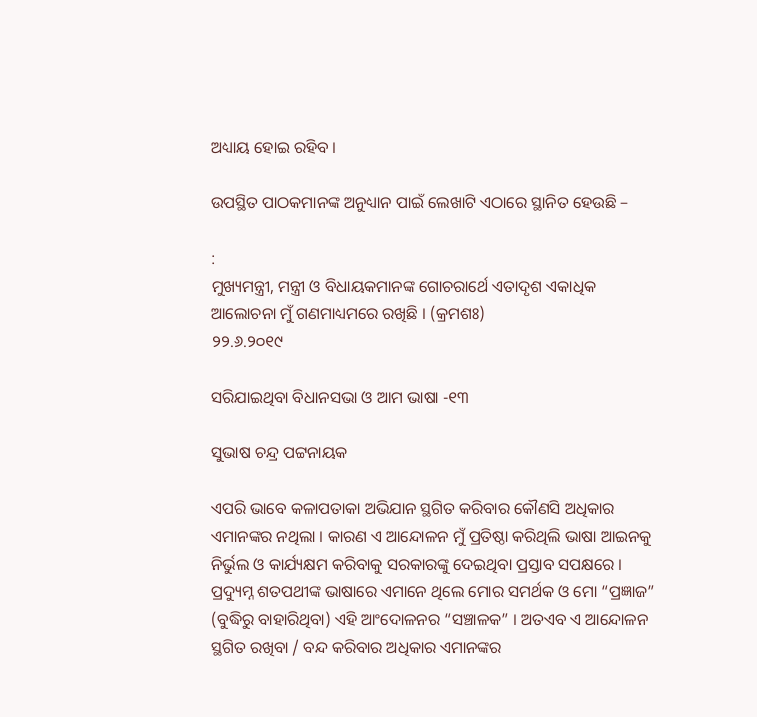ଅଧ୍ୟାୟ ହୋଇ ରହିବ ।

ଉପସ୍ଥିତ ପାଠକମାନଙ୍କ ଅନୁଧ୍ୟାନ ପାଇଁ ଲେଖାଟି ଏଠାରେ ସ୍ଥାନିତ ହେଉଛି –

:
ମୁଖ୍ୟମନ୍ତ୍ରୀ, ମନ୍ତ୍ରୀ ଓ ବିଧାୟକମାନଙ୍କ ଗୋଚରାର୍ଥେ ଏତାଦୃଶ ଏକାଧିକ ଆଲୋଚନା ମୁଁ ଗଣମାଧ୍ୟମରେ ରଖିଛି । (କ୍ରମଶଃ)
୨୨.୬.୨୦୧୯

ସରିଯାଇଥିବା ବିଧାନସଭା ଓ ଆମ ଭାଷା -୧୩

ସୁଭାଷ ଚନ୍ଦ୍ର ପଟ୍ଟନାୟକ

ଏପରି ଭାବେ କଳାପତାକା ଅଭିଯାନ ସ୍ଥଗିତ କରିବାର କୌଣସି ଅଧିକାର ଏମାନଙ୍କର ନଥିଲା । କାରଣ ଏ ଆନ୍ଦୋଳନ ମୁଁ ପ୍ରତିଷ୍ଠା କରିଥିଲି ଭାଷା ଆଇନକୁ ନିର୍ଭୁଲ ଓ କାର୍ଯ୍ୟକ୍ଷମ କରିବାକୁ ସରକାରଙ୍କୁ ଦେଇଥିବା ପ୍ରସ୍ତାବ ସପକ୍ଷରେ । ପ୍ରଦ୍ୟୁମ୍ନ ଶତପଥୀଙ୍କ ଭାଷାରେ ଏମାନେ ଥିଲେ ମୋର ସମର୍ଥକ ଓ ମୋ “ପ୍ରଜ୍ଞାଜ” (ବୁଦ୍ଧିରୁ ବାହାରିଥିବା) ଏହି ଆଂଦୋଳନର “ସଞ୍ଚାଳକ” । ଅତଏବ ଏ ଆନ୍ଦୋଳନ ସ୍ଥଗିତ ରଖିବା / ବନ୍ଦ କରିବାର ଅଧିକାର ଏମାନଙ୍କର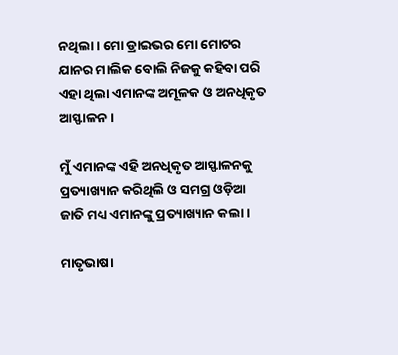ନଥିଲା । ମୋ ଡ୍ରାଇଭର ମୋ ମୋଟର ଯାନର ମାଲିକ ବୋଲି ନିଜକୁ କହିବା ପରି ଏହା ଥିଲା ଏମାନଙ୍କ ଅମୂଳକ ଓ ଅନଧିକୃତ ଆସ୍ଫାଳନ ।

ମୁଁ ଏମାନଙ୍କ ଏହି ଅନଧିକୃତ ଆସ୍ଫାଳନକୁ ପ୍ରତ୍ୟାଖ୍ୟାନ କରିଥିଲି ଓ ସମଗ୍ର ଓଡ଼ିଆ ଜାତି ମଧ୍ୟ ଏମାନଙ୍କୁ ପ୍ରତ୍ୟାଖ୍ୟାନ କଲା ।

ମାତୃଭାଷା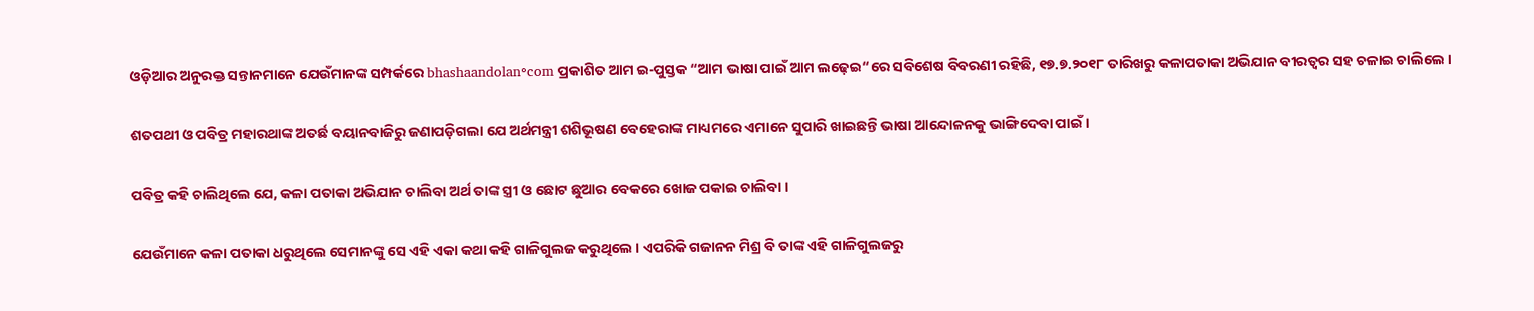ଓଡ଼ିଆର ଅନୁରକ୍ତ ସନ୍ତାନମାନେ ଯେଉଁମାନଙ୍କ ସମ୍ପର୍କରେ bhashaandolan॰com ପ୍ରକାଶିତ ଆମ ଇ-ପୁସ୍ତକ “ଆମ ଭାଷା ପାଇଁ ଆମ ଲଢ଼େଇ“ରେ ସବିଶେଷ ବିବରଣୀ ରହିଛି, ୧୭.୭.୨୦୧୮ ତାରିଖରୁ କଳାପତାକା ଅଭିଯାନ ବୀରତ୍ଵର ସହ ଚଳାଇ ଚାଲିଲେ ।

ଶତପଥୀ ଓ ପବିତ୍ର ମହାରଥାଙ୍କ ଅତର୍ଛ ବୟାନବାଜିରୁ ଜଣାପଡ଼ିଗଲା ଯେ ଅର୍ଥମନ୍ତ୍ରୀ ଶଶିଭୂଷଣ ବେହେରାଙ୍କ ମାଧ୍ୟମରେ ଏମାନେ ସୁପାରି ଖାଇଛନ୍ତି ଭାଷା ଆନ୍ଦୋଳନକୁ ଭାଙ୍ଗିଦେବା ପାଇଁ ।

ପବିତ୍ର କହି ଚାଲିଥିଲେ ଯେ, କଳା ପତାକା ଅଭିଯାନ ଚାଲିବା ଅର୍ଥ ତାଙ୍କ ସ୍ତ୍ରୀ ଓ ଛୋଟ ଛୁଆର ବେକରେ ଖୋଜ ପକାଇ ଚାଲିବା ।

ଯେଉଁମାନେ କଳା ପତାକା ଧରୁଥିଲେ ସେମାନଙ୍କୁ ସେ ଏହି ଏକା କଥା କହି ଗାଳିଗୁଲଜ କରୁଥିଲେ । ଏପରିକି ଗଜାନନ ମିଶ୍ର ବି ତାଙ୍କ ଏହି ଗାଳିଗୁଲଜରୁ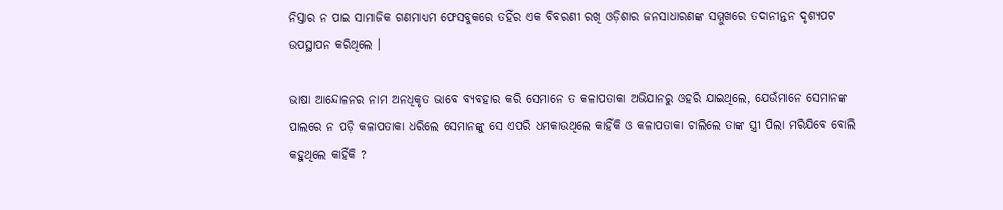ନିସ୍ତାର ନ ପାଇ ସାମାଜିକ ଗଣମାଧ୍ୟମ ଫେସବୁକରେ ତହିଁର ଏକ ବିବରଣୀ ରଖି ଓଡ଼ିଶାର ଜନସାଧାରଣଙ୍କ ସମ୍ମୁଖରେ ତଦାନୀନ୍ତନ ଦୃଶ୍ୟପଟ ଉପସ୍ଥାପନ କରିଥିଲେ ।

ଭାଷା ଆନ୍ଦୋଳନର ନାମ ଅନଧିକୃତ ଭାବେ ବ୍ୟବହାର କରି ସେମାନେ ତ କଳାପତାକା ଅଭିଯାନରୁ ଓହରି ଯାଇଥିଲେ, ଯେଉଁମାନେ ସେମାନଙ୍କ ପାଲରେ ନ ପଡ଼ି କଳାପତାକା ଧରିଲେ ସେମାନଙ୍କୁ ସେ ଏପରି ଧମକାଉଥିଲେ କାହିଁକି ଓ କଳାପତାକା ଚାଲିଲେ ତାଙ୍କ ସ୍ତ୍ରୀ ପିଲା ମରିଯିବେ ବୋଲି କହୁଥିଲେ କାହିଁକି ?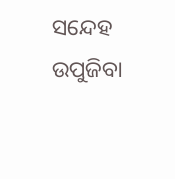ସନ୍ଦେହ ଉପୁଜିବା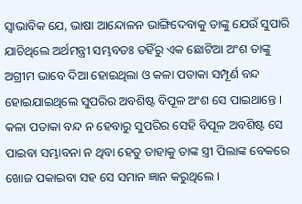ସ୍ଵାଭାବିକ ଯେ, ଭାଷା ଆନ୍ଦୋଳନ ଭାଙ୍ଗିଦେବାକୁ ତାଙ୍କୁ ଯେଉଁ ସୁପାରି ଯାଚିଥିଲେ ଅର୍ଥମନ୍ତ୍ରୀ ସମ୍ଭବତଃ ତହିଁରୁ ଏକ ଛୋଟିଆ ଅଂଶ ତାଙ୍କୁ ଅଗ୍ରୀମ ଭାବେ ଦିଆ ହୋଇଥିଲା ଓ କଳା ପତାକା ସମ୍ପୂର୍ଣ ବନ୍ଦ ହୋଇଯାଇଥିଲେ ସୁପରିର ଅବଶିଷ୍ଟ ବିପୂଳ ଅଂଶ ସେ ପାଇଥାନ୍ତେ । କଳା ପତାକା ବନ୍ଦ ନ ହେବାରୁ ସୁପରିର ସେହି ବିପୂଳ ଅବଶିଷ୍ଟ ସେ ପାଇବା ସମ୍ଭାବନା ନ ଥିବା ହେତୁ ତାହାକୁ ତାଙ୍କ ସ୍ତ୍ରୀ ପିଲାଙ୍କ ବେକରେ ଖୋଜ ପକାଇବା ସହ ସେ ସମାନ ଜ୍ଞାନ କରୁଥିଲେ ।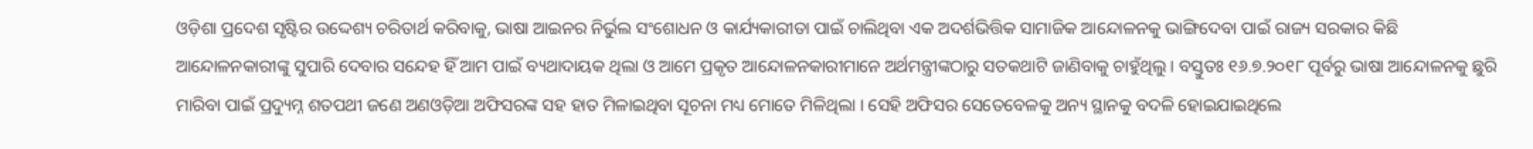ଓଡ଼ିଶା ପ୍ରଦେଶ ସୃଷ୍ଟିର ଉଦ୍ଦେଶ୍ୟ ଚରିତାର୍ଥ କରିବାକୁ, ଭାଷା ଆଇନର ନିର୍ଭୁଲ ସଂଶୋଧନ ଓ କାର୍ଯ୍ୟକାରୀତା ପାଇଁ ଚାଲିଥିବା ଏକ ଅଦର୍ଶଭିତ୍ତିକ ସାମାଜିକ ଆନ୍ଦୋଳନକୁ ଭାଙ୍ଗିଦେବା ପାଇଁ ରାଜ୍ୟ ସରକାର କିଛି ଆନ୍ଦୋଳନକାରୀଙ୍କୁ ସୁପାରି ଦେବାର ସନ୍ଦେହ ହିଁ ଆମ ପାଇଁ ବ୍ୟଥାଦାୟକ ଥିଲା ଓ ଆମେ ପ୍ରକୃତ ଆନ୍ଦୋଳନକାରୀମାନେ ଅର୍ଥମନ୍ତ୍ରୀଙ୍କଠାରୁ ସତକଥାଟି ଜାଣିବାକୁ ଚାହୁଁଥିଲୁ । ବସ୍ତୁତଃ ୧୬.୭.୨୦୧୮ ପୂର୍ବରୁ ଭାଷା ଆନ୍ଦୋଳନକୁ ଛୁରି ମାରିବା ପାଇଁ ପ୍ରଦ୍ୟୁମ୍ନ ଶତପଥୀ ଜଣେ ଅଣଓଡ଼ିଆ ଅଫିସରଙ୍କ ସହ ହାତ ମିଳାଇଥିବା ସୂଚନା ମଧ୍ୟ ମୋତେ ମିଳିଥିଲା । ସେହି ଅଫିସର ସେତେବେଳକୁ ଅନ୍ୟ ସ୍ଥାନକୁ ବଦଳି ହୋଇଯାଇଥିଲେ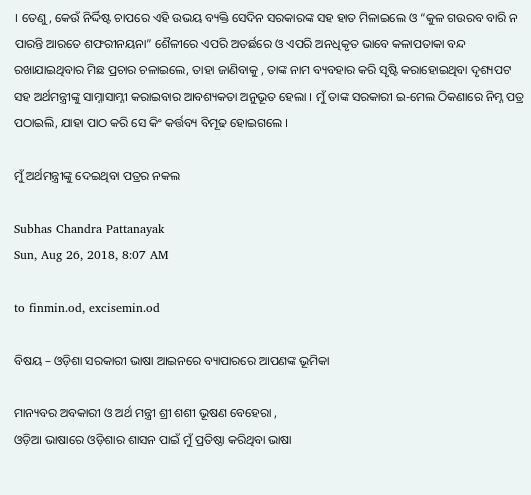। ତେଣୁ, କେଉଁ ନିର୍ଦ୍ଦିଷ୍ଟ ଚାପରେ ଏହି ଉଭୟ ବ୍ୟକ୍ତି ସେଦିନ ସରକାରଙ୍କ ସହ ହାତ ମିଳାଇଲେ ଓ “କୁଳ ଗଉରବ ବାରି ନ ପାରନ୍ତି ଆରତେ ଶଫରୀନୟନା” ଶୈଳୀରେ ଏପରି ଅତର୍ଛରେ ଓ ଏପରି ଅନଧିକୃତ ଭାବେ କଳାପତାକା ବନ୍ଦ ରଖାଯାଇଥିବାର ମିଛ ପ୍ରଚାର ଚଳାଇଲେ, ତାହା ଜାଣିବାକୁ , ତାଙ୍କ ନାମ ବ୍ୟବହାର କରି ସୃଷ୍ଟି କରାହୋଇଥିବା ଦୃଶ୍ୟପଟ ସହ ଅର୍ଥମନ୍ତ୍ରୀଙ୍କୁ ସାମ୍ନାସାମ୍ନୀ କରାଇବାର ଆବଶ୍ୟକତା ଅନୁଭୂତ ହେଲା । ମୁଁ ତାଙ୍କ ସରକାରୀ ଇ-ମେଲ ଠିକଣାରେ ନିମ୍ନ ପତ୍ର ପଠାଇଲି, ଯାହା ପାଠ କରି ସେ କିଂ କର୍ତ୍ତବ୍ୟ ବିମୂଢ ହୋଇଗଲେ ।

ମୁଁ ଅର୍ଥମନ୍ତ୍ରୀଙ୍କୁ ଦେଇଥିବା ପତ୍ରର ନକଲ

Subhas Chandra Pattanayak
Sun, Aug 26, 2018, 8:07 AM

to finmin.od, excisemin.od

ବିଷୟ – ଓଡ଼ିଶା ସରକାରୀ ଭାଷା ଆଇନରେ ବ୍ୟାପାରରେ ଆପଣଙ୍କ ଭୂମିକା

ମାନ୍ୟବର ଅବକାରୀ ଓ ଅର୍ଥ ମନ୍ତ୍ରୀ ଶ୍ରୀ ଶଶୀ ଭୂଷଣ ବେହେରା ,
ଓଡ଼ିଆ ଭାଷାରେ ଓଡ଼ିଶାର ଶାସନ ପାଇଁ ମୁଁ ପ୍ରତିଷ୍ଠା କରିଥିବା ଭାଷା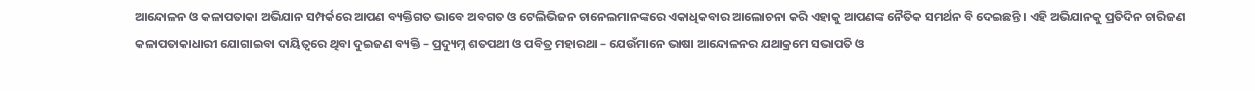ଆନ୍ଦୋଳନ ଓ କଳାପତାକା ଅଭିଯାନ ସମ୍ପର୍କରେ ଆପଣ ବ୍ୟକ୍ତିଗତ ଭାବେ ଅବଗତ ଓ ଟେଲିଭିଜନ ଚାନେଲମାନଙ୍କରେ ଏକାଧିକବାର ଆଲୋଚନା କରି ଏହାକୁ ଆପଣଙ୍କ ନୈତିକ ସମର୍ଥନ ବି ଦେଇଛନ୍ତି । ଏହି ଅଭିଯାନକୁ ପ୍ରତିଦିନ ଚାରିଜଣ କଳାପତାକାଧାରୀ ଯୋଗାଇବା ଦାୟିତ୍ବରେ ଥିବା ଦୁଇଜଣ ବ୍ୟକ୍ତି – ପ୍ରଦ୍ୟୁମ୍ନ ଶତପଥୀ ଓ ପବିତ୍ର ମହାରଥା – ଯେଉଁମାନେ ଭାଷା ଆନ୍ଦୋଳନର ଯଥାକ୍ରମେ ସଭାପତି ଓ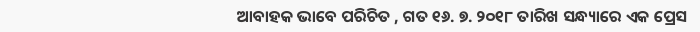ଆବାହକ ଭାବେ ପରିଚିତ , ଗତ ୧୬. ୭. ୨୦୧୮ ତାରିଖ ସନ୍ଧ୍ୟାରେ ଏକ ପ୍ରେସ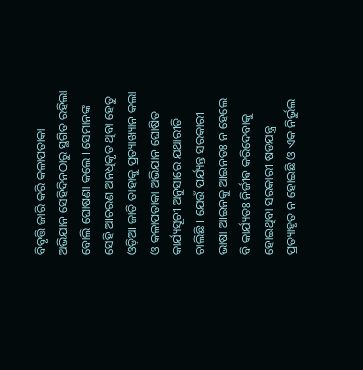ବିବୃତ୍ତି ଜାରି କରି କଳାପତାକା ଅଭିଯାନ ସେହିଦିନଠାରୁ ସ୍ଥଗିତ ରହିଲା ବୋଲି ଘୋଷଣା କଲେ । ସେମାନଙ୍କ ସେହି ଆଚରଣ ଅନଧିକୃତ ଥିବା ହେତୁ ଓଡ଼ିଆ ଜାତି ତାହାକୁ ପ୍ରତ୍ୟାଖ୍ୟାନ କଲା ଓ କଳାପତାକା ଅଭିଯାନ ଘୋଷିତ କାର୍ଯ୍ୟସୂଚୀ ଅନୁସାରେ ଯଥାରୀତି ଚାଲିଛି । ଯେଉଁ ପର୍ଯ୍ୟନ୍ତ ସରକାରୀ ଭାଷା ଆଇନକୁ ଆଇନତଃ ନ ହେଲେ ବି କାର୍ଯ୍ୟତଃ ନିର୍ଜୀଵ କରିଦେବାକୁ ହୋଇଥିବା ସରକାରୀ ଷଡଯନ୍ତ୍ର ପ୍ରତ୍ୟାହୃତ ନ ହୋଇଛି ଓ ଏକ ନିର୍ଭୁଲ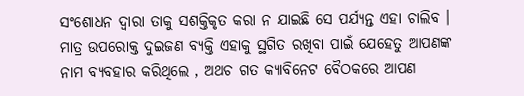ସଂଶୋଧନ ଦ୍ଵାରା ତାକୁ ସଶକ୍ତିକୃତ କରା ନ ଯାଇଛି ସେ ପର୍ଯ୍ୟନ୍ତ ଏହା ଚାଲିବ । ମାତ୍ର ଉପରୋକ୍ତ ଦୁଇଜଣ ବ୍ୟକ୍ତି ଏହାକୁ ସ୍ଥଗିତ ରଖିବା ପାଇଁ ଯେହେତୁ ଆପଣଙ୍କ ନାମ ବ୍ୟବହାର କରିଥିଲେ , ଅଥଚ ଗତ କ୍ୟାବିନେଟ ବୈଠକରେ ଆପଣ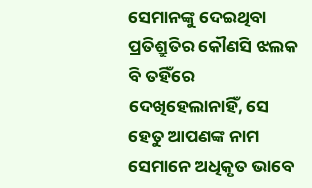ସେମାନଙ୍କୁ ଦେଇଥିବା ପ୍ରତିଶ୍ରୁତିର କୌଣସି ଝଲକ ବି ତହିଁରେ ଦେଖିହେଲାନାହିଁ, ସେ ହେତୁ ଆପଣଙ୍କ ନାମ ସେମାନେ ଅଧିକୃତ ଭାବେ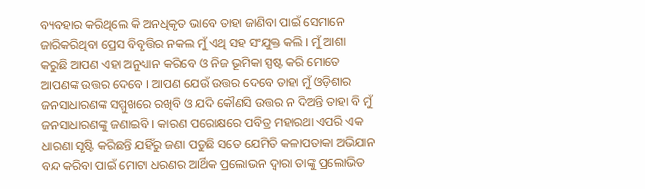ବ୍ୟବହାର କରିଥିଲେ କି ଅନଧିକୃତ ଭାବେ ତାହା ଜାଣିବା ପାଇଁ ସେମାନେ ଜାରିକରିଥିବା ପ୍ରେସ ବିବୃତ୍ତିର ନକଲ ମୁଁ ଏଥି ସହ ସଂଯୁକ୍ତ କଲି । ମୁଁ ଆଶା କରୁଛି ଆପଣ ଏହା ଅନୁଧ୍ୟାନ କରିବେ ଓ ନିଜ ଭୂମିକା ସ୍ପଷ୍ଟ କରି ମୋତେ ଆପଣଙ୍କ ଉତ୍ତର ଦେବେ । ଆପଣ ଯେଉଁ ଉତ୍ତର ଦେବେ ତାହା ମୁଁ ଓଡ଼ିଶାର ଜନସାଧାରଣଙ୍କ ସମ୍ମୁଖରେ ରଖିବି ଓ ଯଦି କୌଣସି ଉତ୍ତର ନ ଦିଅନ୍ତି ତାହା ବି ମୁଁ ଜନସାଧାରଣଙ୍କୁ ଜଣାଇବି । କାରଣ ପରୋକ୍ଷରେ ପବିତ୍ର ମହାରଥା ଏପରି ଏକ ଧାରଣା ସୃଷ୍ଟି କରିଛନ୍ତି ଯହିଁରୁ ଜଣା ପଡୁଛି ସତେ ଯେମିତି କଳାପତାକା ଅଭିଯାନ ବନ୍ଦ କରିବା ପାଇଁ ମୋଟା ଧରଣର ଆର୍ଥିକ ପ୍ରଲୋଭନ ଦ୍ଵାରା ତାଙ୍କୁ ପ୍ରଲୋଭିତ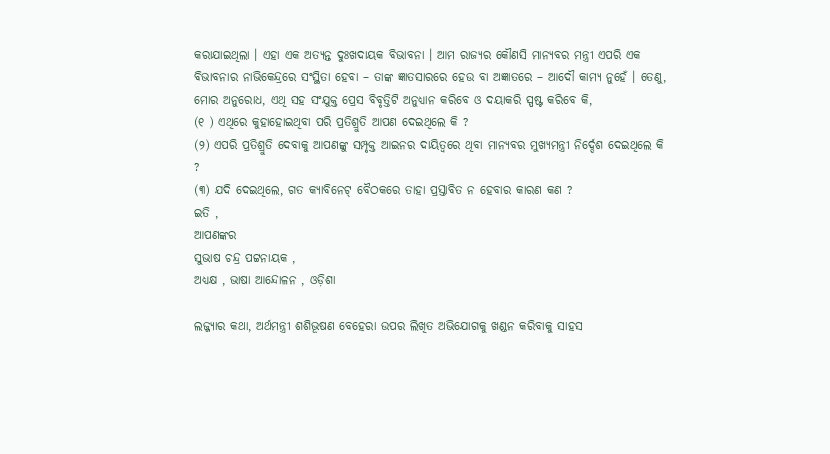କରାଯାଇଥିଲା । ଏହା ଏକ ଅତ୍ୟନ୍ତ ଦୁଃଖଦାୟକ ବିଭାବନା । ଆମ ରାଜ୍ୟର କୌଣସି ମାନ୍ୟବର ମନ୍ତ୍ରୀ ଏପରି ଏକ ବିଭାବନାର ନାଭିକେନ୍ଦ୍ରରେ ସଂସ୍ଥିତା ହେବା – ତାଙ୍କ ଜ୍ଞାତସାରରେ ହେଉ ବା ଅଜ୍ଞାତରେ – ଆଦୌ କାମ୍ୟ ନୁହେଁ । ତେଣୁ, ମୋର ଅନୁରୋଧ, ଏଥି ସହ ସଂଯୁକ୍ତ ପ୍ରେସ ବିବୃତ୍ତିଟି ଅନୁଧ୍ୟାନ କରିବେ ଓ ଦୟାକରି ସ୍ପଷ୍ଟ କରିବେ କି,
(୧ ) ଏଥିରେ କୁହାହୋଇଥିବା ପରି ପ୍ରତିଶ୍ରୁତି ଆପଣ ଦେଇଥିଲେ କି ?
(୨) ଏପରି ପ୍ରତିଶ୍ରୁତି ଦେବାକୁ ଆପଣଙ୍କୁ ସମ୍ପୃକ୍ତ ଆଇନର ଦାୟିତ୍ବରେ ଥିବା ମାନ୍ୟବର ମୁଖ୍ୟମନ୍ତ୍ରୀ ନିର୍ଦ୍ଦେଶ ଦେଇଥିଲେ କି ?
(୩) ଯଦି ଦେଇଥିଲେ, ଗତ କ୍ୟାବିନେଟ୍ ବୈଠକରେ ତାହା ପ୍ରସ୍ତାବିତ ନ ହେବାର କାରଣ କଣ ?
ଇତି ,
ଆପଣଙ୍କର
ସୁଭାଷ ଚନ୍ଦ୍ର ପଟ୍ଟନାୟକ ,
ଅଧ୍ୟକ୍ଷ , ଭାଷା ଆନ୍ଦୋଳନ , ଓଡ଼ିଶା

ଲଜ୍ଜ୍ୟାର କଥା, ଅର୍ଥମନ୍ତ୍ରୀ ଶଶିଭୂଷଣ ବେହେରା ଉପର ଲିଖିତ ଅଭିଯୋଗକୁ ଖଣ୍ଡନ କରିବାକୁ ସାହସ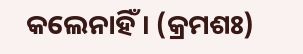କଲେନାହିଁ । (କ୍ରମଶଃ)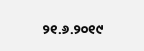୨୧.୬.୨୦୧୯